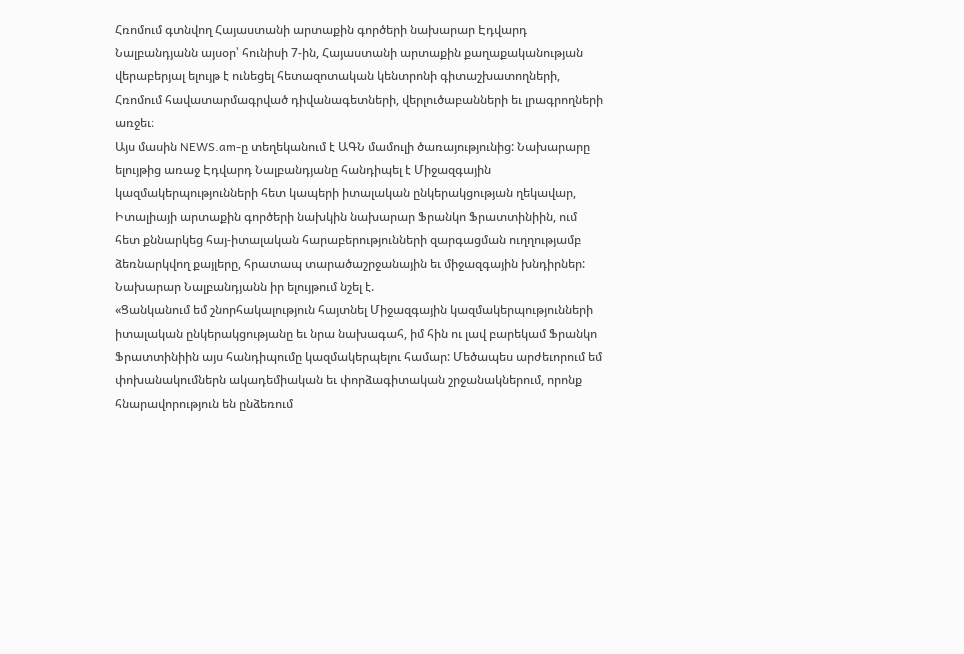Հռոմում գտնվող Հայաստանի արտաքին գործերի նախարար Էդվարդ Նալբանդյանն այսօր՝ հունիսի 7-ին, Հայաստանի արտաքին քաղաքականության վերաբերյալ ելույթ է ունեցել հետազոտական կենտրոնի գիտաշխատողների, Հռոմում հավատարմագրված դիվանագետների, վերլուծաբանների եւ լրագրողների առջեւ։
Այս մասին NEWS.am-ը տեղեկանում է ԱԳՆ մամուլի ծառայությունից: Նախարարը ելույթից առաջ Էդվարդ Նալբանդյանը հանդիպել է Միջազգային կազմակերպությունների հետ կապերի իտալական ընկերակցության ղեկավար, Իտալիայի արտաքին գործերի նախկին նախարար Ֆրանկո Ֆրատտինիին, ում հետ քննարկեց հայ-իտալական հարաբերությունների զարգացման ուղղությամբ ձեռնարկվող քայլերը, հրատապ տարածաշրջանային եւ միջազգային խնդիրներ:
Նախարար Նալբանդյանն իր ելույթում նշել է.
«Ցանկանում եմ շնորհակալություն հայտնել Միջազգային կազմակերպությունների իտալական ընկերակցությանը եւ նրա նախագահ, իմ հին ու լավ բարեկամ Ֆրանկո Ֆրատտինիին այս հանդիպումը կազմակերպելու համար: Մեծապես արժեւորում եմ փոխանակումներն ակադեմիական եւ փորձագիտական շրջանակներում, որոնք հնարավորություն են ընձեռում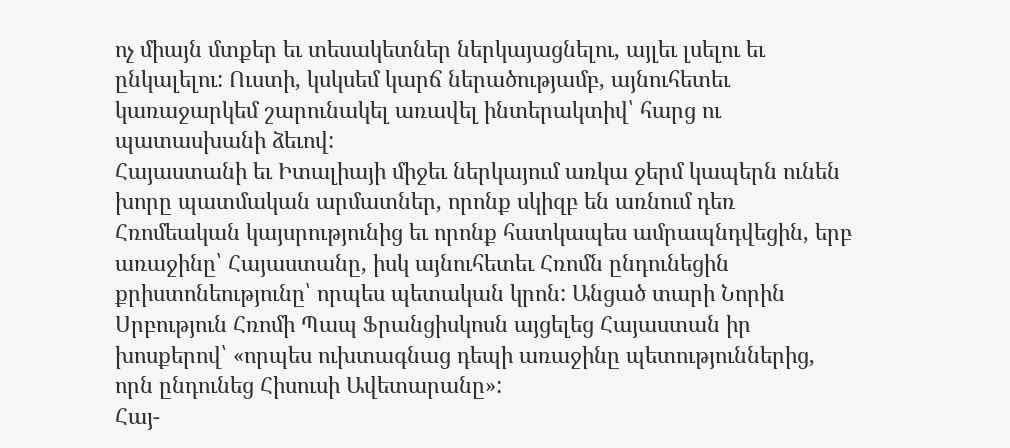ոչ միայն մտքեր եւ տեսակետներ ներկայացնելու, այլեւ լսելու եւ ընկալելու: Ուստի, կսկսեմ կարճ ներածությամբ, այնուհետեւ կառաջարկեմ շարունակել առավել ինտերակտիվ՝ հարց ու պատասխանի ձեւով:
Հայաստանի եւ Իտալիայի միջեւ ներկայում առկա ջերմ կապերն ունեն խորը պատմական արմատներ, որոնք սկիզբ են առնում դեռ Հռոմեական կայսրությունից եւ որոնք հատկապես ամրապնդվեցին, երբ առաջինը՝ Հայաստանը, իսկ այնուհետեւ Հռոմն ընդունեցին քրիստոնեությունը՝ որպես պետական կրոն: Անցած տարի Նորին Սրբություն Հռոմի Պապ Ֆրանցիսկոսն այցելեց Հայաստան իր խոսքերով՝ «որպես ուխտագնաց դեպի առաջինը պետություններից, որն ընդունեց Հիսուսի Ավետարանը»:
Հայ-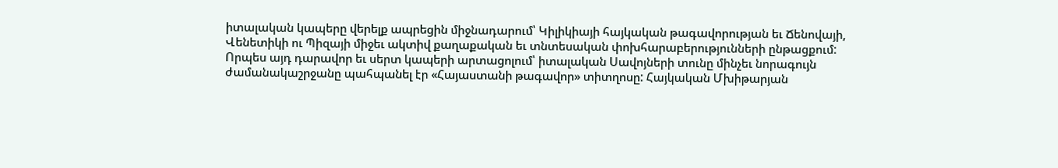իտալական կապերը վերելք ապրեցին միջնադարում՝ Կիլիկիայի հայկական թագավորության եւ Ճենովայի, Վենետիկի ու Պիզայի միջեւ ակտիվ քաղաքական եւ տնտեսական փոխհարաբերությունների ընթացքում: Որպես այդ դարավոր եւ սերտ կապերի արտացոլում՝ իտալական Սավոյների տունը մինչեւ նորագույն ժամանակաշրջանը պահպանել էր «Հայաստանի թագավոր» տիտղոսը: Հայկական Մխիթարյան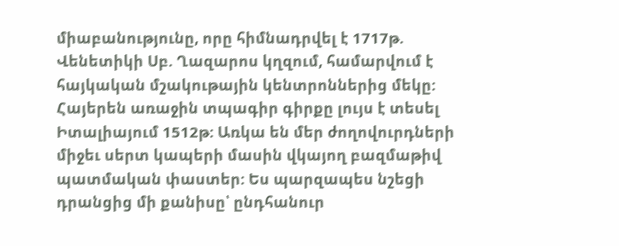միաբանությունը, որը հիմնադրվել է 1717թ. Վենետիկի Սբ. Ղազարոս կղզում, համարվում է հայկական մշակութային կենտրոններից մեկը: Հայերեն առաջին տպագիր գիրքը լույս է տեսել Իտալիայում 1512թ: Առկա են մեր ժողովուրդների միջեւ սերտ կապերի մասին վկայող բազմաթիվ պատմական փաստեր: Ես պարզապես նշեցի դրանցից մի քանիսը՝ ընդհանուր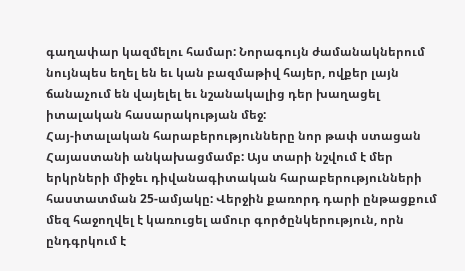գաղափար կազմելու համար: Նորագույն ժամանակներում նույնպես եղել են եւ կան բազմաթիվ հայեր, ովքեր լայն ճանաչում են վայելել եւ նշանակալից դեր խաղացել իտալական հասարակության մեջ:
Հայ-իտալական հարաբերությունները նոր թափ ստացան Հայաստանի անկախացմամբ: Այս տարի նշվում է մեր երկրների միջեւ դիվանագիտական հարաբերությունների հաստատման 25-ամյակը: Վերջին քառորդ դարի ընթացքում մեզ հաջողվել է կառուցել ամուր գործընկերություն, որն ընդգրկում է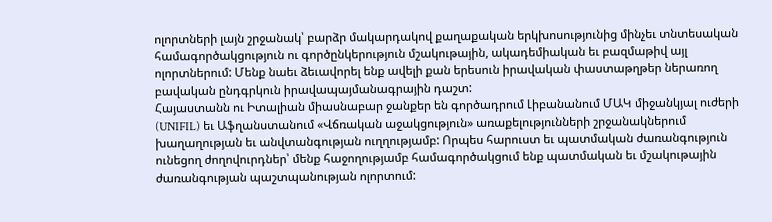ոլորտների լայն շրջանակ՝ բարձր մակարդակով քաղաքական երկխոսությունից մինչեւ տնտեսական համագործակցություն ու գործընկերություն մշակութային, ակադեմիական եւ բազմաթիվ այլ ոլորտներում: Մենք նաեւ ձեւավորել ենք ավելի քան երեսուն իրավական փաստաթղթեր ներառող բավական ընդգրկուն իրավապայմանագրային դաշտ:
Հայաստանն ու Իտալիան միասնաբար ջանքեր են գործադրում Լիբանանում ՄԱԿ միջանկյալ ուժերի (UNIFIL) եւ Աֆղանստանում «Վճռական աջակցություն» առաքելությունների շրջանակներում խաղաղության եւ անվտանգության ուղղությամբ: Որպես հարուստ եւ պատմական ժառանգություն ունեցող ժողովուրդներ՝ մենք հաջողությամբ համագործակցում ենք պատմական եւ մշակութային ժառանգության պաշտպանության ոլորտում: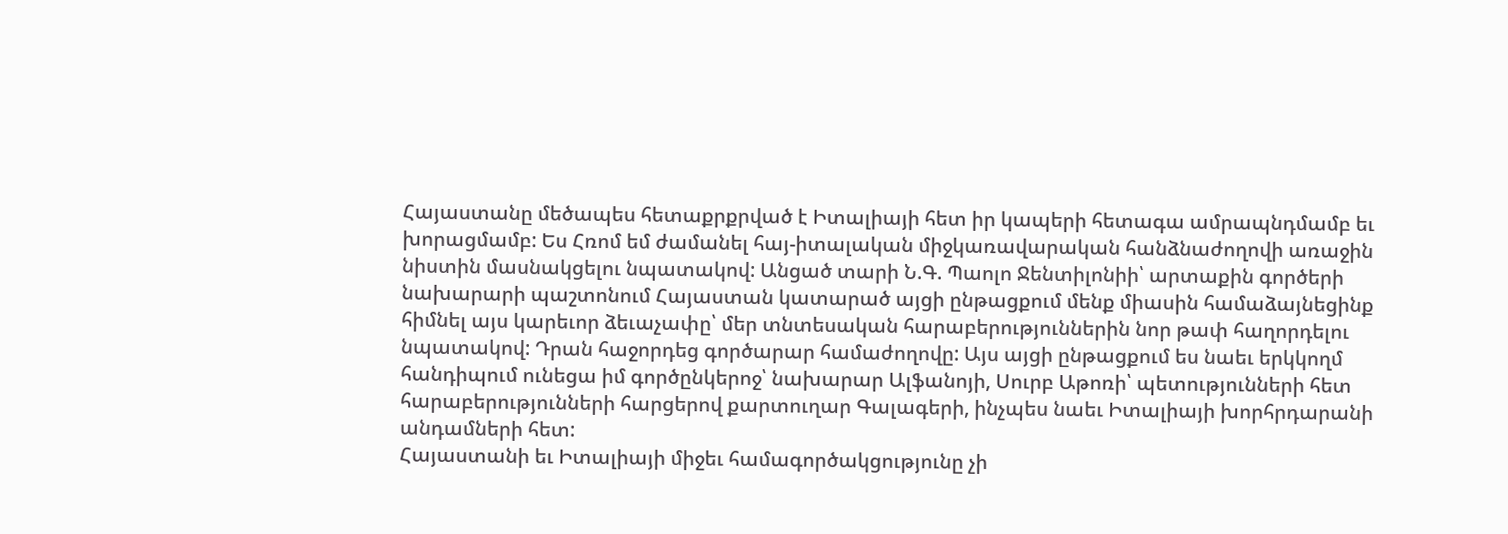Հայաստանը մեծապես հետաքրքրված է Իտալիայի հետ իր կապերի հետագա ամրապնդմամբ եւ խորացմամբ: Ես Հռոմ եմ ժամանել հայ-իտալական միջկառավարական հանձնաժողովի առաջին նիստին մասնակցելու նպատակով: Անցած տարի Ն.Գ. Պաոլո Ջենտիլոնիի՝ արտաքին գործերի նախարարի պաշտոնում Հայաստան կատարած այցի ընթացքում մենք միասին համաձայնեցինք հիմնել այս կարեւոր ձեւաչափը՝ մեր տնտեսական հարաբերություններին նոր թափ հաղորդելու նպատակով: Դրան հաջորդեց գործարար համաժողովը: Այս այցի ընթացքում ես նաեւ երկկողմ հանդիպում ունեցա իմ գործընկերոջ՝ նախարար Ալֆանոյի, Սուրբ Աթոռի՝ պետությունների հետ հարաբերությունների հարցերով քարտուղար Գալագերի, ինչպես նաեւ Իտալիայի խորհրդարանի անդամների հետ:
Հայաստանի եւ Իտալիայի միջեւ համագործակցությունը չի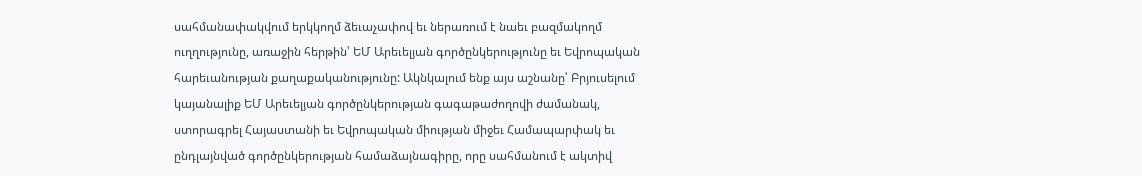սահմանափակվում երկկողմ ձեւաչափով եւ ներառում է նաեւ բազմակողմ ուղղությունը, առաջին հերթին՝ ԵՄ Արեւելյան գործընկերությունը եւ Եվրոպական հարեւանության քաղաքականությունը: Ակնկալում ենք այս աշնանը՝ Բրյուսելում կայանալիք ԵՄ Արեւելյան գործընկերության գագաթաժողովի ժամանակ, ստորագրել Հայաստանի եւ Եվրոպական միության միջեւ Համապարփակ եւ ընդլայնված գործընկերության համաձայնագիրը, որը սահմանում է ակտիվ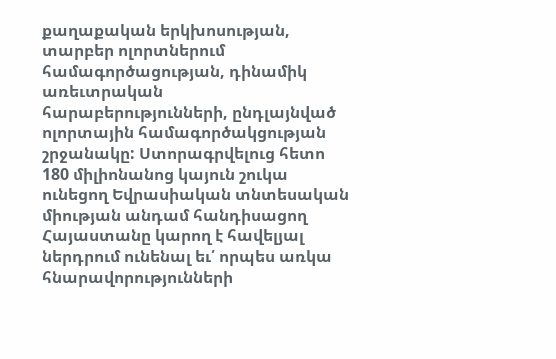քաղաքական երկխոսության, տարբեր ոլորտներում համագործացության, դինամիկ առեւտրական հարաբերությունների, ընդլայնված ոլորտային համագործակցության շրջանակը: Ստորագրվելուց հետո 180 միլիոնանոց կայուն շուկա ունեցող Եվրասիական տնտեսական միության անդամ հանդիսացող Հայաստանը կարող է հավելյալ ներդրում ունենալ եւ՛ որպես առկա հնարավորությունների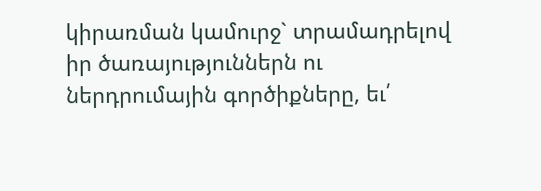կիրառման կամուրջ` տրամադրելով իր ծառայություններն ու ներդրումային գործիքները, եւ՛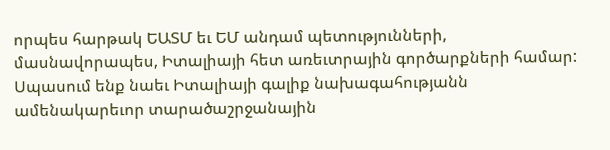որպես հարթակ ԵԱՏՄ եւ ԵՄ անդամ պետությունների, մասնավորապես, Իտալիայի հետ առեւտրային գործարքների համար:
Սպասում ենք նաեւ Իտալիայի գալիք նախագահությանն ամենակարեւոր տարածաշրջանային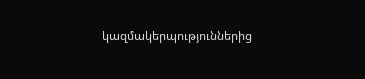կազմակերպություններից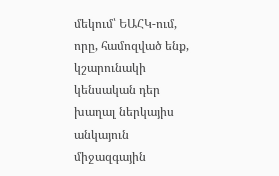մեկում՝ ԵԱՀԿ-ում, որը, համոզված ենք, կշարունակի կենսական դեր խաղալ ներկայիս անկայուն միջազգային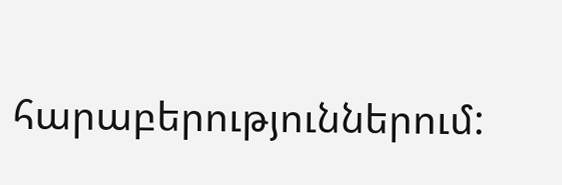հարաբերություններում: